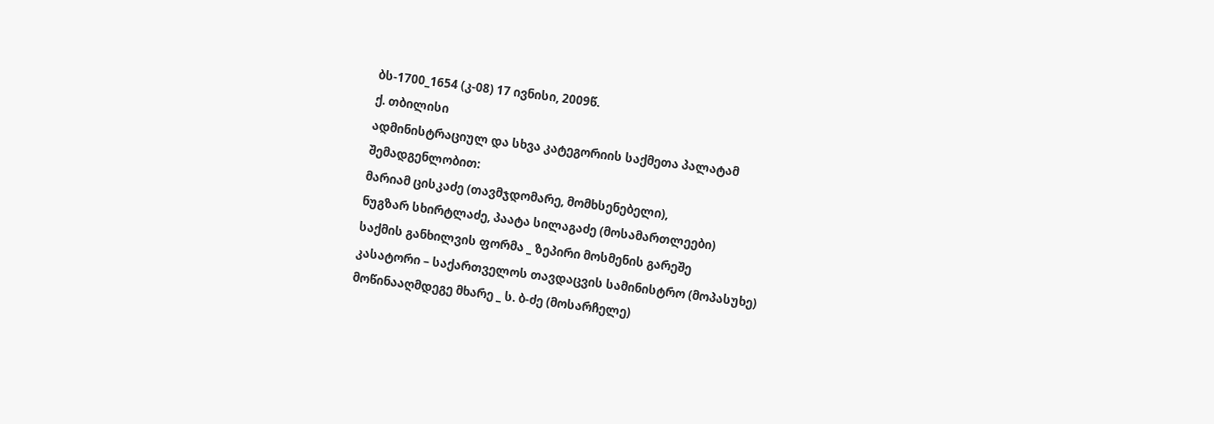ბს-1700_1654 (კ-08) 17 ივნისი, 2009წ.
ქ. თბილისი
ადმინისტრაციულ და სხვა კატეგორიის საქმეთა პალატამ
შემადგენლობით:
მარიამ ცისკაძე (თავმჯდომარე, მომხსენებელი),
ნუგზარ სხირტლაძე, პაატა სილაგაძე (მოსამართლეები)
საქმის განხილვის ფორმა _ ზეპირი მოსმენის გარეშე
კასატორი – საქართველოს თავდაცვის სამინისტრო (მოპასუხე)
მოწინააღმდეგე მხარე _ ს. ბ-ძე (მოსარჩელე)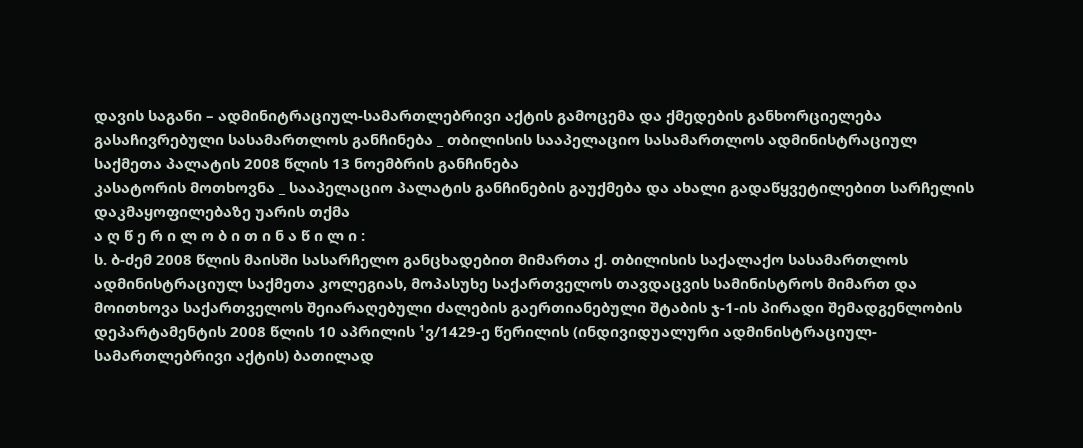დავის საგანი – ადმინიტრაციულ-სამართლებრივი აქტის გამოცემა და ქმედების განხორციელება
გასაჩივრებული სასამართლოს განჩინება _ თბილისის სააპელაციო სასამართლოს ადმინისტრაციულ საქმეთა პალატის 2008 წლის 13 ნოემბრის განჩინება
კასატორის მოთხოვნა _ სააპელაციო პალატის განჩინების გაუქმება და ახალი გადაწყვეტილებით სარჩელის დაკმაყოფილებაზე უარის თქმა
ა ღ წ ე რ ი ლ ო ბ ი თ ი ნ ა წ ი ლ ი :
ს. ბ-ძემ 2008 წლის მაისში სასარჩელო განცხადებით მიმართა ქ. თბილისის საქალაქო სასამართლოს ადმინისტრაციულ საქმეთა კოლეგიას, მოპასუხე საქართველოს თავდაცვის სამინისტროს მიმართ და მოითხოვა საქართველოს შეიარაღებული ძალების გაერთიანებული შტაბის ჯ-1-ის პირადი შემადგენლობის დეპარტამენტის 2008 წლის 10 აპრილის ¹ვ/1429-ე წერილის (ინდივიდუალური ადმინისტრაციულ-სამართლებრივი აქტის) ბათილად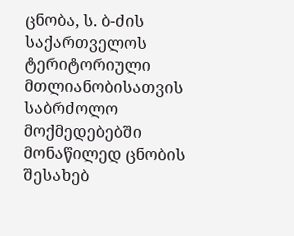ცნობა, ს. ბ-ძის საქართველოს ტერიტორიული მთლიანობისათვის საბრძოლო მოქმედებებში მონაწილედ ცნობის შესახებ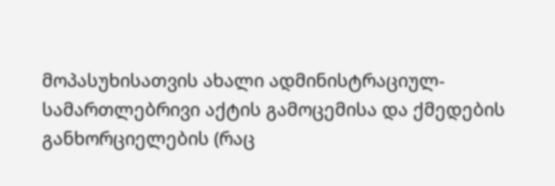მოპასუხისათვის ახალი ადმინისტრაციულ-სამართლებრივი აქტის გამოცემისა და ქმედების განხორციელების (რაც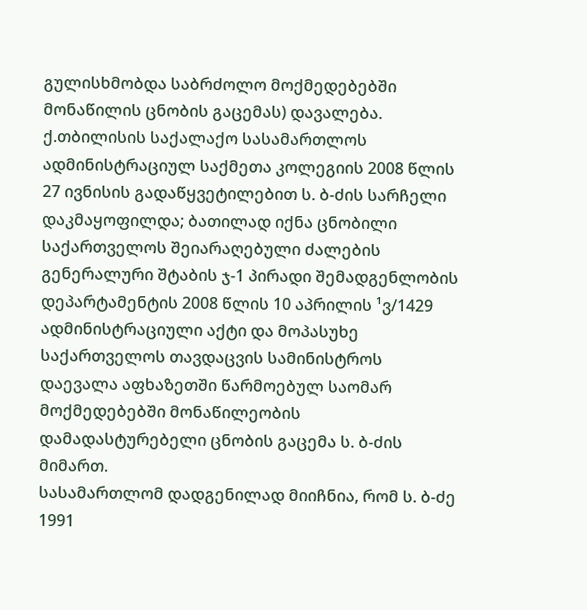გულისხმობდა საბრძოლო მოქმედებებში მონაწილის ცნობის გაცემას) დავალება.
ქ.თბილისის საქალაქო სასამართლოს ადმინისტრაციულ საქმეთა კოლეგიის 2008 წლის 27 ივნისის გადაწყვეტილებით ს. ბ-ძის სარჩელი დაკმაყოფილდა; ბათილად იქნა ცნობილი საქართველოს შეიარაღებული ძალების გენერალური შტაბის ჯ-1 პირადი შემადგენლობის დეპარტამენტის 2008 წლის 10 აპრილის ¹ვ/1429 ადმინისტრაციული აქტი და მოპასუხე საქართველოს თავდაცვის სამინისტროს დაევალა აფხაზეთში წარმოებულ საომარ მოქმედებებში მონაწილეობის დამადასტურებელი ცნობის გაცემა ს. ბ-ძის მიმართ.
სასამართლომ დადგენილად მიიჩნია, რომ ს. ბ-ძე 1991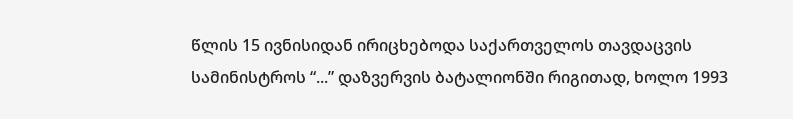წლის 15 ივნისიდან ირიცხებოდა საქართველოს თავდაცვის სამინისტროს “...” დაზვერვის ბატალიონში რიგითად, ხოლო 1993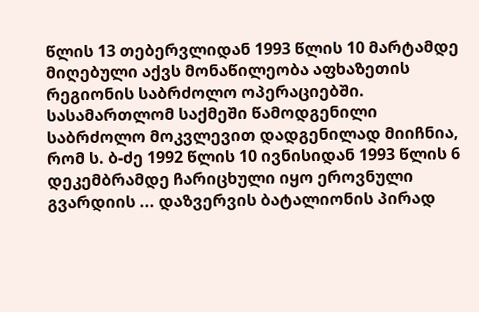წლის 13 თებერვლიდან 1993 წლის 10 მარტამდე მიღებული აქვს მონაწილეობა აფხაზეთის რეგიონის საბრძოლო ოპერაციებში. სასამართლომ საქმეში წამოდგენილი საბრძოლო მოკვლევით დადგენილად მიიჩნია, რომ ს. ბ-ძე 1992 წლის 10 ივნისიდან 1993 წლის 6 დეკემბრამდე ჩარიცხული იყო ეროვნული გვარდიის ... დაზვერვის ბატალიონის პირად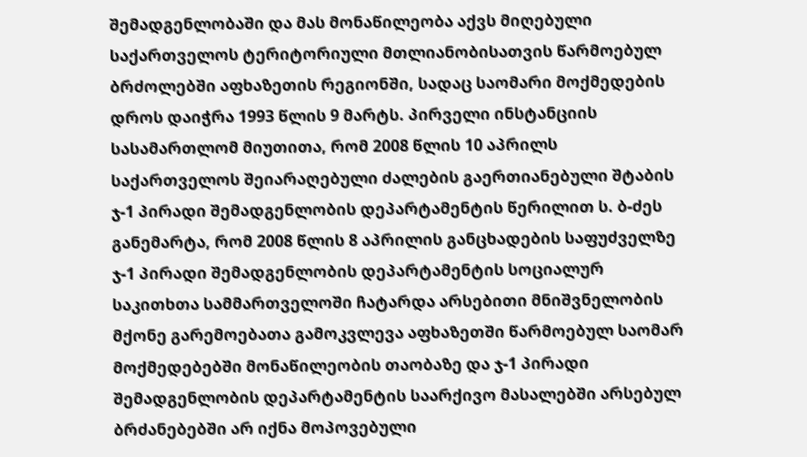შემადგენლობაში და მას მონაწილეობა აქვს მიღებული საქართველოს ტერიტორიული მთლიანობისათვის წარმოებულ ბრძოლებში აფხაზეთის რეგიონში, სადაც საომარი მოქმედების დროს დაიჭრა 1993 წლის 9 მარტს. პირველი ინსტანციის სასამართლომ მიუთითა, რომ 2008 წლის 10 აპრილს საქართველოს შეიარაღებული ძალების გაერთიანებული შტაბის ჯ-1 პირადი შემადგენლობის დეპარტამენტის წერილით ს. ბ-ძეს განემარტა, რომ 2008 წლის 8 აპრილის განცხადების საფუძველზე ჯ-1 პირადი შემადგენლობის დეპარტამენტის სოციალურ საკითხთა სამმართველოში ჩატარდა არსებითი მნიშვნელობის მქონე გარემოებათა გამოკვლევა აფხაზეთში წარმოებულ საომარ მოქმედებებში მონაწილეობის თაობაზე და ჯ-1 პირადი შემადგენლობის დეპარტამენტის საარქივო მასალებში არსებულ ბრძანებებში არ იქნა მოპოვებული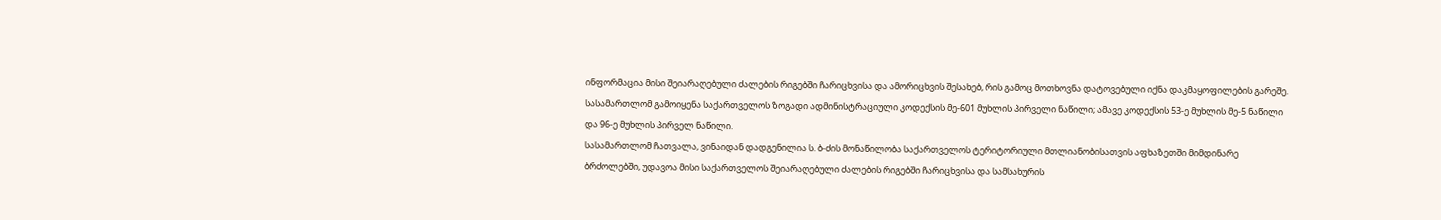ინფორმაცია მისი შეიარაღებული ძალების რიგებში ჩარიცხვისა და ამორიცხვის შესახებ, რის გამოც მოთხოვნა დატოვებული იქნა დაკმაყოფილების გარეშე.
სასამართლომ გამოიყენა საქართველოს ზოგადი ადმინისტრაციული კოდექსის მე-601 მუხლის პირველი ნაწილი; ამავე კოდექსის 53-ე მუხლის მე-5 ნაწილი და 96-ე მუხლის პირველ ნაწილი.
სასამართლომ ჩათვალა, ვინაიდან დადგენილია ს. ბ-ძის მონაწილობა საქართველოს ტერიტორიული მთლიანობისათვის აფხაზეთში მიმდინარე ბრძოლებში, უდავოა მისი საქართველოს შეიარაღებული ძალების რიგებში ჩარიცხვისა და სამსახურის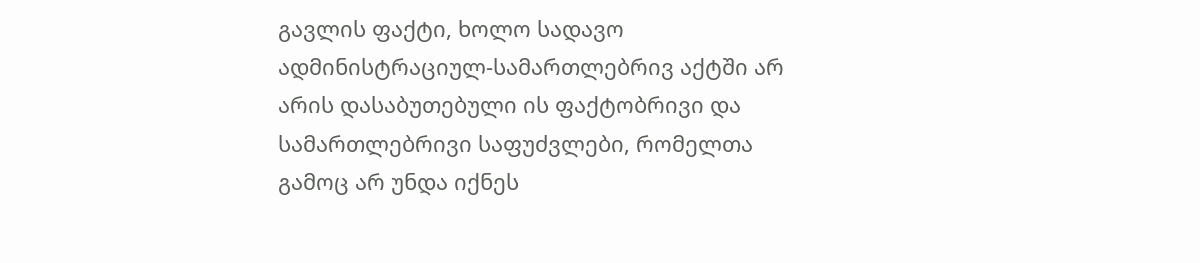გავლის ფაქტი, ხოლო სადავო ადმინისტრაციულ-სამართლებრივ აქტში არ არის დასაბუთებული ის ფაქტობრივი და სამართლებრივი საფუძვლები, რომელთა გამოც არ უნდა იქნეს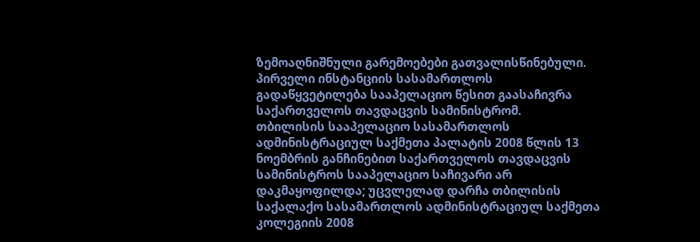ზემოაღნიშნული გარემოებები გათვალისწინებული.
პირველი ინსტანციის სასამართლოს გადაწყვეტილება სააპელაციო წესით გაასაჩივრა საქართველოს თავდაცვის სამინისტრომ.
თბილისის სააპელაციო სასამართლოს ადმინისტრაციულ საქმეთა პალატის 2008 წლის 13 ნოემბრის განჩინებით საქართველოს თავდაცვის სამინისტროს სააპელაციო საჩივარი არ დაკმაყოფილდა; უცვლელად დარჩა თბილისის საქალაქო სასამართლოს ადმინისტრაციულ საქმეთა კოლეგიის 2008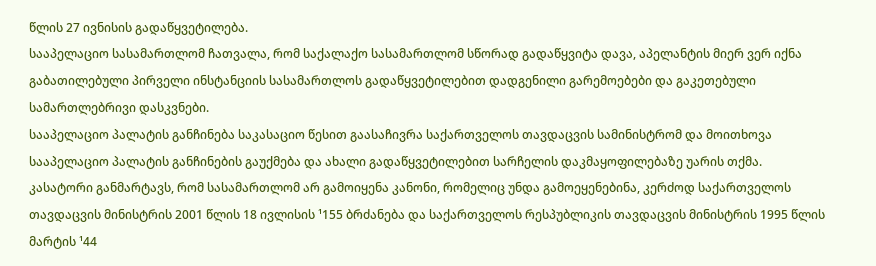წლის 27 ივნისის გადაწყვეტილება.
სააპელაციო სასამართლომ ჩათვალა, რომ საქალაქო სასამართლომ სწორად გადაწყვიტა დავა, აპელანტის მიერ ვერ იქნა გაბათილებული პირველი ინსტანციის სასამართლოს გადაწყვეტილებით დადგენილი გარემოებები და გაკეთებული სამართლებრივი დასკვნები.
სააპელაციო პალატის განჩინება საკასაციო წესით გაასაჩივრა საქართველოს თავდაცვის სამინისტრომ და მოითხოვა სააპელაციო პალატის განჩინების გაუქმება და ახალი გადაწყვეტილებით სარჩელის დაკმაყოფილებაზე უარის თქმა.
კასატორი განმარტავს, რომ სასამართლომ არ გამოიყენა კანონი, რომელიც უნდა გამოეყენებინა, კერძოდ საქართველოს თავდაცვის მინისტრის 2001 წლის 18 ივლისის ¹155 ბრძანება და საქართველოს რესპუბლიკის თავდაცვის მინისტრის 1995 წლის მარტის ¹44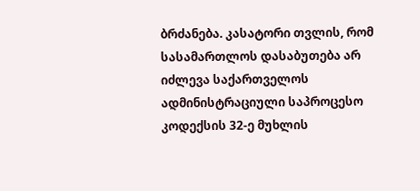ბრძანება. კასატორი თვლის, რომ სასამართლოს დასაბუთება არ იძლევა საქართველოს ადმინისტრაციული საპროცესო კოდექსის 32-ე მუხლის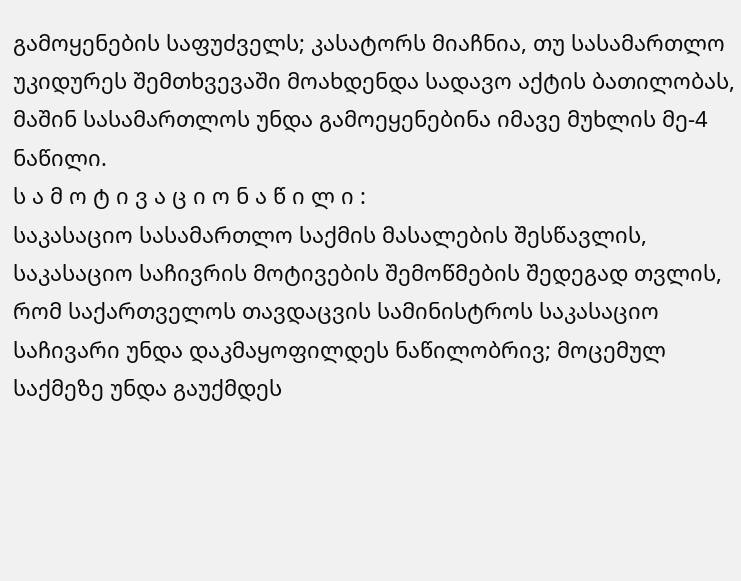გამოყენების საფუძველს; კასატორს მიაჩნია, თუ სასამართლო უკიდურეს შემთხვევაში მოახდენდა სადავო აქტის ბათილობას, მაშინ სასამართლოს უნდა გამოეყენებინა იმავე მუხლის მე-4 ნაწილი.
ს ა მ ო ტ ი ვ ა ც ი ო ნ ა წ ი ლ ი :
საკასაციო სასამართლო საქმის მასალების შესწავლის, საკასაციო საჩივრის მოტივების შემოწმების შედეგად თვლის, რომ საქართველოს თავდაცვის სამინისტროს საკასაციო საჩივარი უნდა დაკმაყოფილდეს ნაწილობრივ; მოცემულ საქმეზე უნდა გაუქმდეს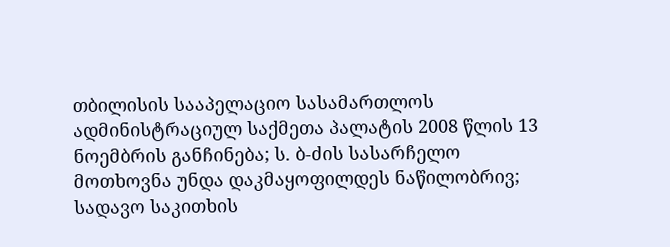თბილისის სააპელაციო სასამართლოს ადმინისტრაციულ საქმეთა პალატის 2008 წლის 13 ნოემბრის განჩინება; ს. ბ-ძის სასარჩელო მოთხოვნა უნდა დაკმაყოფილდეს ნაწილობრივ; სადავო საკითხის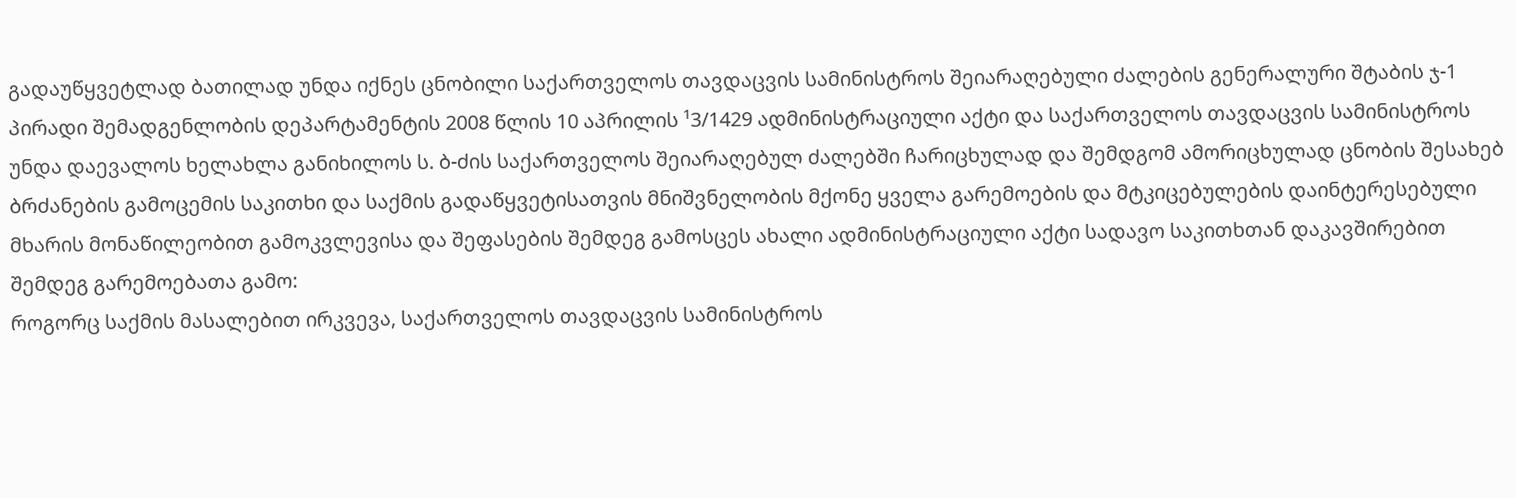გადაუწყვეტლად ბათილად უნდა იქნეს ცნობილი საქართველოს თავდაცვის სამინისტროს შეიარაღებული ძალების გენერალური შტაბის ჯ-1 პირადი შემადგენლობის დეპარტამენტის 2008 წლის 10 აპრილის ¹3/1429 ადმინისტრაციული აქტი და საქართველოს თავდაცვის სამინისტროს უნდა დაევალოს ხელახლა განიხილოს ს. ბ-ძის საქართველოს შეიარაღებულ ძალებში ჩარიცხულად და შემდგომ ამორიცხულად ცნობის შესახებ ბრძანების გამოცემის საკითხი და საქმის გადაწყვეტისათვის მნიშვნელობის მქონე ყველა გარემოების და მტკიცებულების დაინტერესებული მხარის მონაწილეობით გამოკვლევისა და შეფასების შემდეგ გამოსცეს ახალი ადმინისტრაციული აქტი სადავო საკითხთან დაკავშირებით შემდეგ გარემოებათა გამო:
როგორც საქმის მასალებით ირკვევა, საქართველოს თავდაცვის სამინისტროს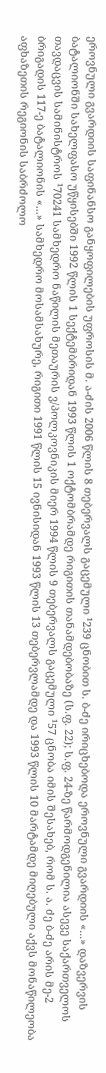ეროვნული გვარდიის საფინანსო განყოფილების უფროსის მ. ა-ძის 2006 წლის 8 თებერვალს გაცემული ¹239 ცნობით ს. ბ-ძე ირიცხებოდა ეროვნული გვარდიის «...» დაზვერვის ბატალიონში სახელფასო უწყისებში 1992 წლის 1 სექტემბრიდან 1993 წლის 1 ოქტომბრამდე რიგითის თანამდებობაზე (ს.ფ. 22); ს.ფ. 24-ზე წარმოდგენილია ასევე საქართველოს თავდაცვის სამინისტროს ¹70241 სამხედრო ნაწილის მეთაურის ვ/პოლკოვნიკის მიერ 1994 წლის 9 თებერვალს გაცემული ¹57 ცნობა იმის შესახებ, რომ ს. ა. ძე ბ-ძე არის მე-2 ბრიგადის 117-ე ბატალიონის «...» სამხედრო მოსამსახურე, რიგითი 1991 წლის 15 ივნისიდან 1993 წლის 13 თებერვლამდე და 1993 წლის 10 მარტამდე მიღებული აქვს მონაწილეობა აფხაზეთის რეგიონის საბრძოლო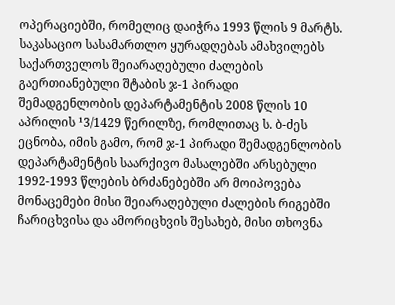ოპერაციებში, რომელიც დაიჭრა 1993 წლის 9 მარტს.
საკასაციო სასამართლო ყურადღებას ამახვილებს საქართველოს შეიარაღებული ძალების გაერთიანებული შტაბის ჯ-1 პირადი შემადგენლობის დეპარტამენტის 2008 წლის 10 აპრილის ¹3/1429 წერილზე, რომლითაც ს. ბ-ძეს ეცნობა, იმის გამო, რომ ჯ-1 პირადი შემადგენლობის დეპარტამენტის საარქივო მასალებში არსებული 1992-1993 წლების ბრძანებებში არ მოიპოვება მონაცემები მისი შეიარაღებული ძალების რიგებში ჩარიცხვისა და ამორიცხვის შესახებ, მისი თხოვნა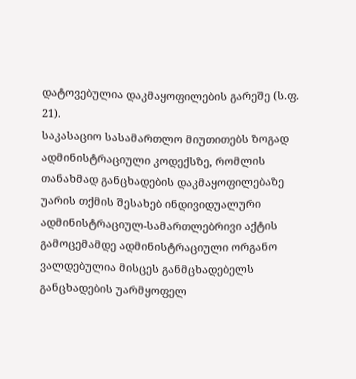დატოვებულია დაკმაყოფილების გარეშე (ს.ფ. 21).
საკასაციო სასამართლო მიუთითებს ზოგად ადმინისტრაციული კოდექსზე, რომლის თანახმად განცხადების დაკმაყოფილებაზე უარის თქმის შესახებ ინდივიდუალური ადმინისტრაციულ-სამართლებრივი აქტის გამოცემამდე ადმინისტრაციული ორგანო ვალდებულია მისცეს განმცხადებელს განცხადების უარმყოფელ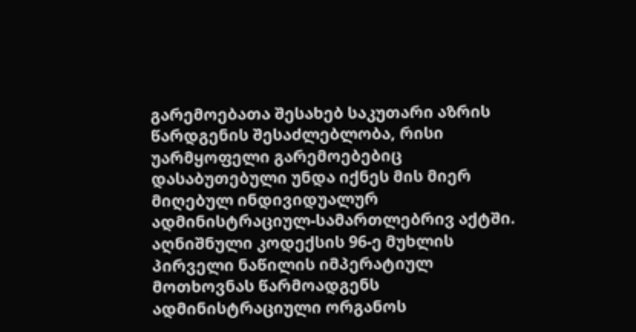გარემოებათა შესახებ საკუთარი აზრის წარდგენის შესაძლებლობა, რისი უარმყოფელი გარემოებებიც დასაბუთებული უნდა იქნეს მის მიერ მიღებულ ინდივიდუალურ ადმინისტრაციულ-სამართლებრივ აქტში. აღნიშნული კოდექსის 96-ე მუხლის პირველი ნაწილის იმპერატიულ მოთხოვნას წარმოადგენს ადმინისტრაციული ორგანოს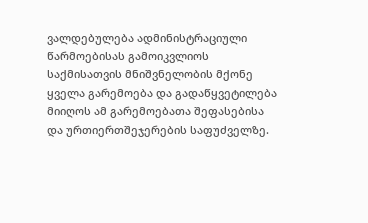ვალდებულება ადმინისტრაციული წარმოებისას გამოიკვლიოს საქმისათვის მნიშვნელობის მქონე ყველა გარემოება და გადაწყვეტილება მიიღოს ამ გარემოებათა შეფასებისა და ურთიერთშეჯერების საფუძველზე.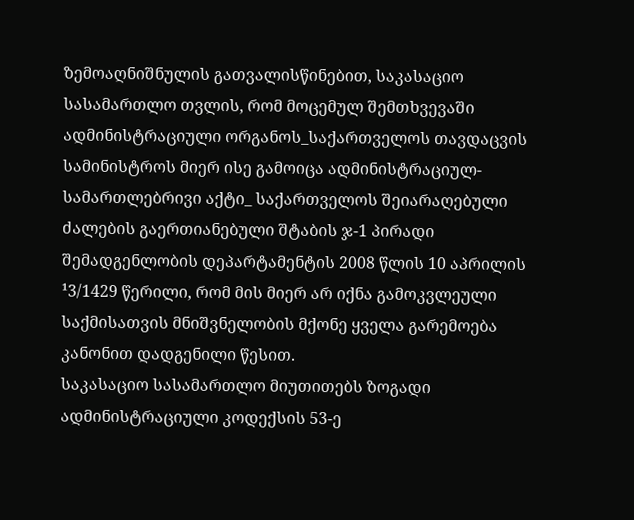ზემოაღნიშნულის გათვალისწინებით, საკასაციო სასამართლო თვლის, რომ მოცემულ შემთხვევაში ადმინისტრაციული ორგანოს_საქართველოს თავდაცვის სამინისტროს მიერ ისე გამოიცა ადმინისტრაციულ-სამართლებრივი აქტი_ საქართველოს შეიარაღებული ძალების გაერთიანებული შტაბის ჯ-1 პირადი შემადგენლობის დეპარტამენტის 2008 წლის 10 აპრილის ¹3/1429 წერილი, რომ მის მიერ არ იქნა გამოკვლეული საქმისათვის მნიშვნელობის მქონე ყველა გარემოება კანონით დადგენილი წესით.
საკასაციო სასამართლო მიუთითებს ზოგადი ადმინისტრაციული კოდექსის 53-ე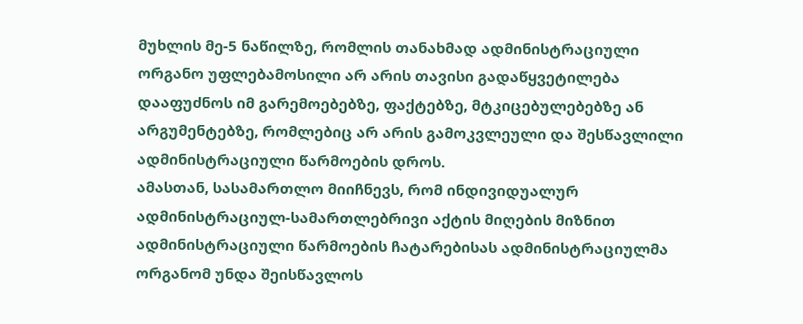მუხლის მე-5 ნაწილზე, რომლის თანახმად ადმინისტრაციული ორგანო უფლებამოსილი არ არის თავისი გადაწყვეტილება დააფუძნოს იმ გარემოებებზე, ფაქტებზე, მტკიცებულებებზე ან არგუმენტებზე, რომლებიც არ არის გამოკვლეული და შესწავლილი ადმინისტრაციული წარმოების დროს.
ამასთან, სასამართლო მიიჩნევს, რომ ინდივიდუალურ ადმინისტრაციულ-სამართლებრივი აქტის მიღების მიზნით ადმინისტრაციული წარმოების ჩატარებისას ადმინისტრაციულმა ორგანომ უნდა შეისწავლოს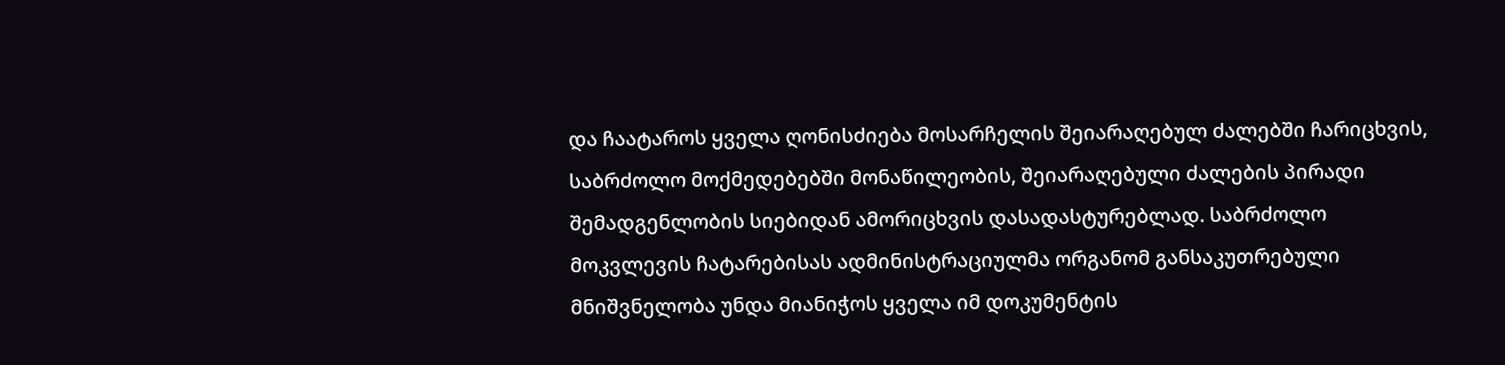და ჩაატაროს ყველა ღონისძიება მოსარჩელის შეიარაღებულ ძალებში ჩარიცხვის, საბრძოლო მოქმედებებში მონაწილეობის, შეიარაღებული ძალების პირადი შემადგენლობის სიებიდან ამორიცხვის დასადასტურებლად. საბრძოლო მოკვლევის ჩატარებისას ადმინისტრაციულმა ორგანომ განსაკუთრებული მნიშვნელობა უნდა მიანიჭოს ყველა იმ დოკუმენტის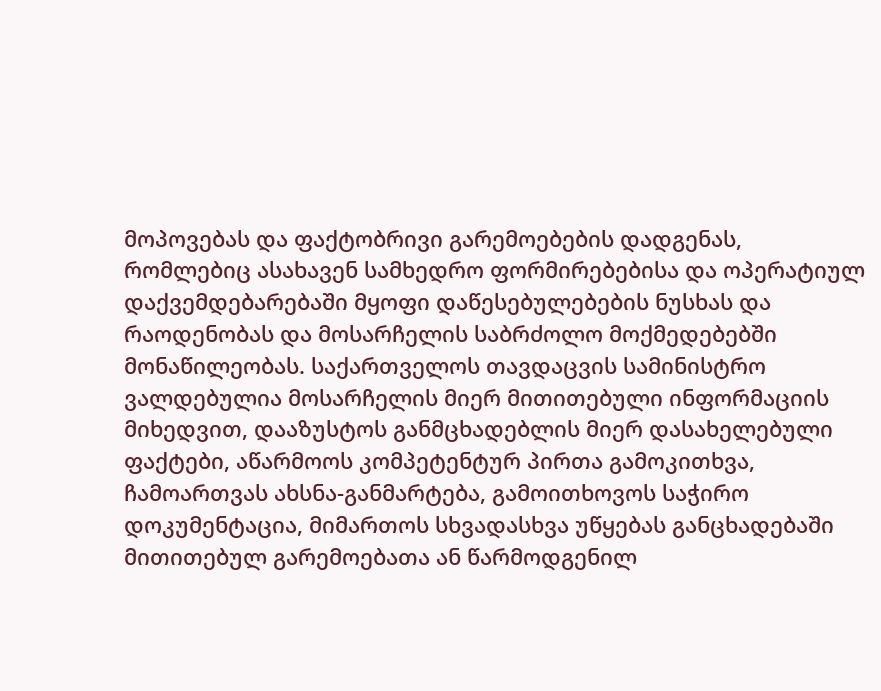მოპოვებას და ფაქტობრივი გარემოებების დადგენას, რომლებიც ასახავენ სამხედრო ფორმირებებისა და ოპერატიულ დაქვემდებარებაში მყოფი დაწესებულებების ნუსხას და რაოდენობას და მოსარჩელის საბრძოლო მოქმედებებში მონაწილეობას. საქართველოს თავდაცვის სამინისტრო ვალდებულია მოსარჩელის მიერ მითითებული ინფორმაციის მიხედვით, დააზუსტოს განმცხადებლის მიერ დასახელებული ფაქტები, აწარმოოს კომპეტენტურ პირთა გამოკითხვა, ჩამოართვას ახსნა-განმარტება, გამოითხოვოს საჭირო დოკუმენტაცია, მიმართოს სხვადასხვა უწყებას განცხადებაში მითითებულ გარემოებათა ან წარმოდგენილ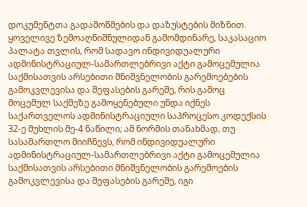დოკუმენტთა გადამოწმების და დაზუსტების მიზნით.
ყოველივე ზემოაღნიშნულიდან გამომდინარე, საკასაციო პალატა თვლის, რომ სადავო ინდივიდუალური ადმინისტრაციულ-სამართლებრივი აქტი გამოცემულია საქმისათვის არსებითი მნიშვნელობის გარემოებების გამოკვლევისა და შეფასების გარეშე, რის გამოც მოცემულ საქმეზე გამოყენებული უნდა იქნეს საქართველოს ადმინისტრაციული საპროცესო კოდექსის 32-ე მუხლის მე-4 ნაწილი; ამ ნორმის თანახმად, თუ სასამართლო მიიჩნევს, რომ ინდივიდუალური ადმინისტრაციულ-სამართლებრივი აქტი გამოცემულია საქმისათვის არსებითი მნიშვნელობის გარემოების გამოკვლევისა და შეფასების გარეშე, იგი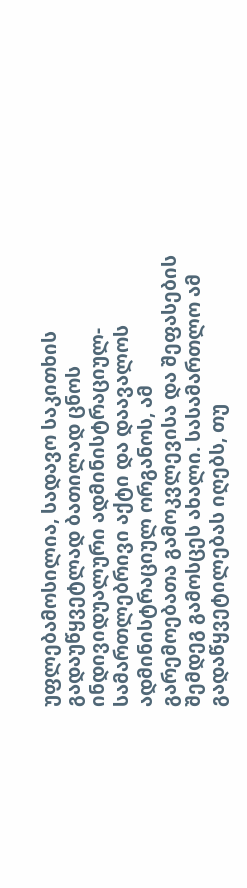უფლებამოსილია, სადავო საკითხის გადაუწყვეტლად ბათილად ცნოს ინდივიდუალური ადმინისტრაციულ-სამართლებრივი აქტი და დაავალოს ადმინისტრაციულ ორგანოს, ამ გარემოებათა გამოკვლევისა და შეფასების შემდეგ გამოსცეს ახალი. სასამართლო ამ გადაწყვეტილებას იღებს, თუ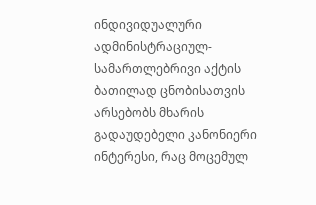ინდივიდუალური ადმინისტრაციულ-სამართლებრივი აქტის ბათილად ცნობისათვის არსებობს მხარის გადაუდებელი კანონიერი ინტერესი, რაც მოცემულ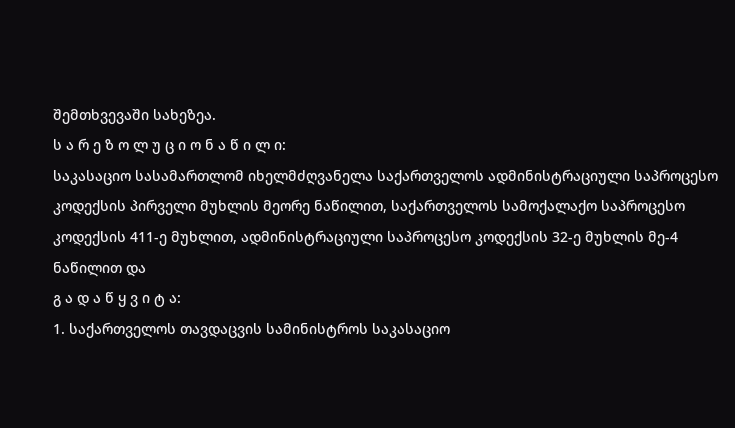შემთხვევაში სახეზეა.
ს ა რ ე ზ ო ლ უ ც ი ო ნ ა წ ი ლ ი:
საკასაციო სასამართლომ იხელმძღვანელა საქართველოს ადმინისტრაციული საპროცესო კოდექსის პირველი მუხლის მეორე ნაწილით, საქართველოს სამოქალაქო საპროცესო კოდექსის 411-ე მუხლით, ადმინისტრაციული საპროცესო კოდექსის 32-ე მუხლის მე-4 ნაწილით და
გ ა დ ა წ ყ ვ ი ტ ა:
1. საქართველოს თავდაცვის სამინისტროს საკასაციო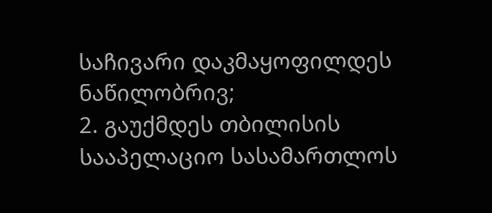საჩივარი დაკმაყოფილდეს ნაწილობრივ;
2. გაუქმდეს თბილისის სააპელაციო სასამართლოს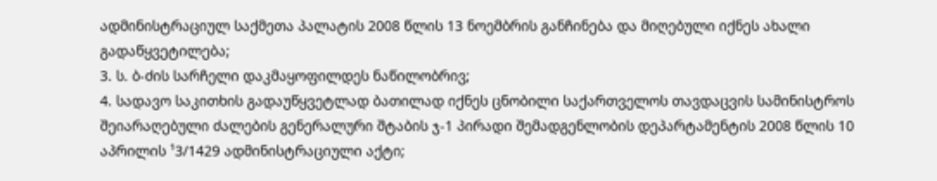ადმინისტრაციულ საქმეთა პალატის 2008 წლის 13 ნოემბრის განჩინება და მიღებული იქნეს ახალი გადაწყვეტილება;
3. ს. ბ-ძის სარჩელი დაკმაყოფილდეს ნაწილობრივ;
4. სადავო საკითხის გადაუწყვეტლად ბათილად იქნეს ცნობილი საქართველოს თავდაცვის სამინისტროს შეიარაღებული ძალების გენერალური შტაბის ჯ-1 პირადი შემადგენლობის დეპარტამენტის 2008 წლის 10 აპრილის ¹3/1429 ადმინისტრაციული აქტი;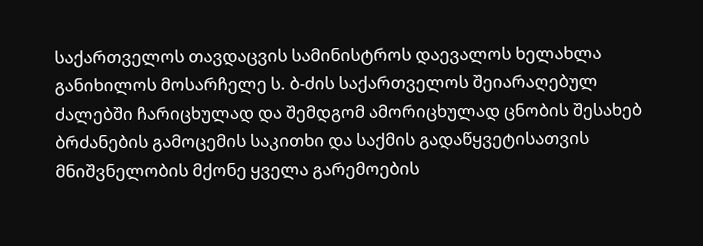საქართველოს თავდაცვის სამინისტროს დაევალოს ხელახლა განიხილოს მოსარჩელე ს. ბ-ძის საქართველოს შეიარაღებულ ძალებში ჩარიცხულად და შემდგომ ამორიცხულად ცნობის შესახებ ბრძანების გამოცემის საკითხი და საქმის გადაწყვეტისათვის მნიშვნელობის მქონე ყველა გარემოების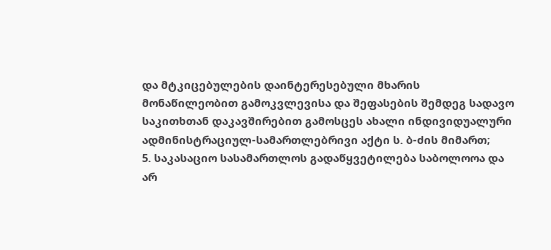და მტკიცებულების დაინტერესებული მხარის მონაწილეობით გამოკვლევისა და შეფასების შემდეგ სადავო საკითხთან დაკავშირებით გამოსცეს ახალი ინდივიდუალური ადმინისტრაციულ-სამართლებრივი აქტი ს. ბ-ძის მიმართ;
5. საკასაციო სასამართლოს გადაწყვეტილება საბოლოოა და არ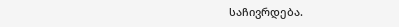საჩივრდება.